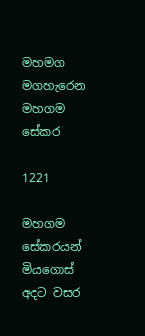මහමග මගහැරෙන මහගම සේකර

1221

මහගම සේකරයන්
මියගොස් අදට වසර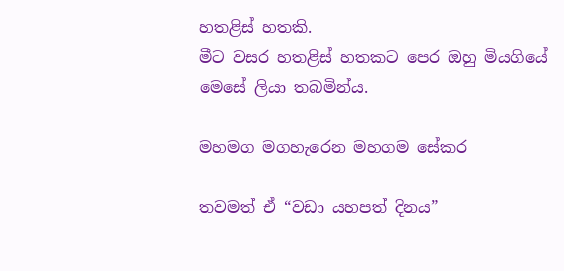හතළිස් හතකි.
මීට වසර හතළිස් හතකට පෙර ඔහු මියගියේ
මෙසේ ලියා තබමින්ය.

මහමග මගහැරෙන මහගම සේකර

තවමත් ඒ “වඩා යහපත් දිනය”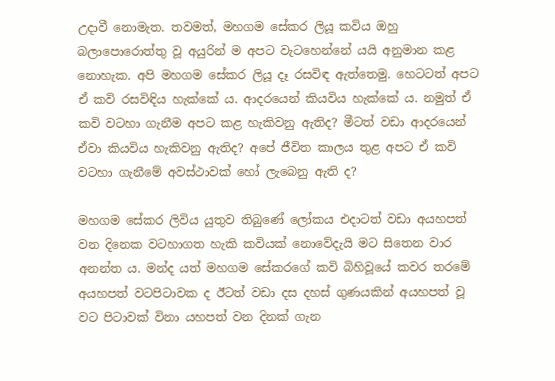උදාවී නොමැත. තවමත්, මහගම සේකර ලියූ කවිය ඔහු බලාපොරොත්තු වූ අයුරින් ම අපට වැටහෙන්නේ යයි අනුමාන කළ නොහැක. අපි මහගම සේකර ලියූ දෑ රසවිඳ ඇත්තෙමු. හෙටටත් අපට ඒ කවි රසවිඳිය හැක්කේ ය. ආදරයෙන් කියවිය හැක්කේ ය. නමුත් ඒ කවි වටහා ගැනීම අපට කළ හැකිවනු ඇතිද? මීටත් වඩා ආදරයෙන් ඒවා කියවිය හැකිවනු ඇතිද? අපේ ජීවිත කාලය තුළ අපට ඒ කවි වටහා ගැනීමේ අවස්ථාවක් හෝ ලැබෙනු ඇති ද?

මහගම සේකර ලිවිය යුතුව තිබුණේ ලෝකය එදාටත් වඩා අයහපත් වන දිනෙක වටහාගත හැකි කවියක් නොවේදැයි මට සිතෙන වාර අනන්ත ය. මන්ද යත් මහගම සේකරගේ කවි බිහිවූයේ කවර තරමේ අයහපත් වටපිටාවක ද ඊටත් වඩා දස දහස් ගුණයකින් අයහපත් වූ වට පිටාවක් විනා යහපත් වන දිනක් ගැන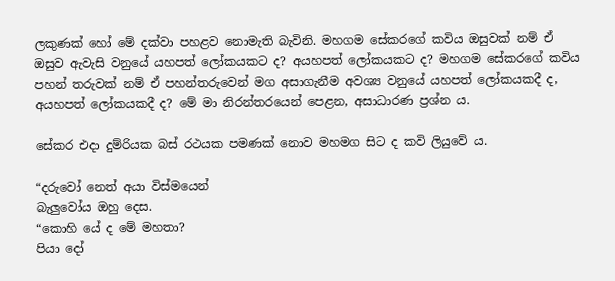ලකුණක් හෝ මේ දක්වා පහළව නොමැති බැවිනි. මහගම සේකරගේ කවිය ඔසුවක් නම් ඒ ඔසුව ඇවැසි වනුයේ යහපත් ලෝකයකට ද? අයහපත් ලෝකයකට ද? මහගම සේකරගේ කවිය පහන් තරුවක් නම් ඒ පහන්තරුවෙන් මග අසාගැනීම අවශ්‍ය වනුයේ යහපත් ලෝකයකදී ද, අයහපත් ලෝකයකදී ද? මේ මා නිරන්තරයෙන් පෙළන, අසාධාරණ ප්‍රශ්න ය.

සේකර එදා දුම්රියක බස් රථයක පමණක් නොව මහමග සිට ද කවි ලියුවේ ය.

“දරුවෝ නෙත් අයා විස්මයෙන්
බැලුවෝය ඔහු දෙස.
“කොහි යේ ද මේ මහතා?
පියා දෝ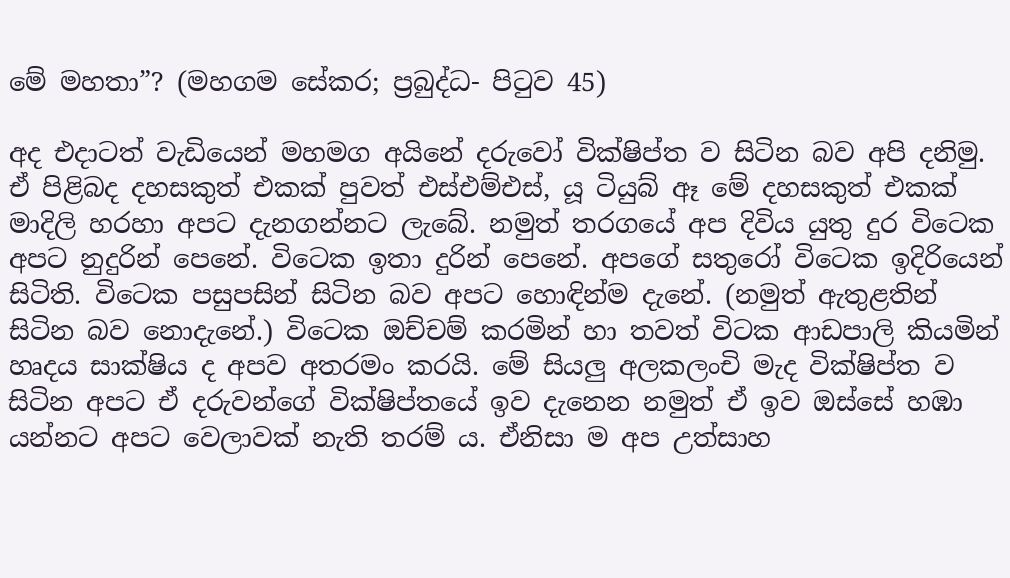මේ මහතා”? (මහගම සේකර; ප්‍රබුද්ධ- පිටුව 45)

අද එදාටත් වැඩියෙන් මහමග අයිනේ දරුවෝ වික්ෂිප්ත ව සිටින බව අපි දනිමු. ඒ පිළිබද දහසකුත් එකක් පුවත් එස්එම්එස්, යූ ටියුබ් ඈ මේ දහසකුත් එකක් මාදිලි හරහා අපට දැනගන්නට ලැබේ. නමුත් තරගයේ අප දිවිය යුතු දුර විටෙක අපට නුදුරින් පෙනේ. විටෙක ඉතා දුරින් පෙනේ. අපගේ සතුරෝ විටෙක ඉදිරියෙන් සිටිති. විටෙක පසුපසින් සිටින බව අපට හොඳින්ම දැනේ. (නමුත් ඇතුළතින් සිටින බව නොදැනේ.) විටෙක ඔච්චම් කරමින් හා තවත් විටක ආඩපාලි කියමින් හෘදය සාක්ෂිය ද අපව අතරමං කරයි. මේ සියලු අලකලංචි මැද වික්ෂිප්ත ව සිටින අපට ඒ දරුවන්ගේ වික්ෂිප්තයේ ඉව දැනෙන නමුත් ඒ ඉව ඔස්සේ හඹා යන්නට අපට වෙලාවක් නැති තරම් ය. ඒනිසා ම අප උත්සාහ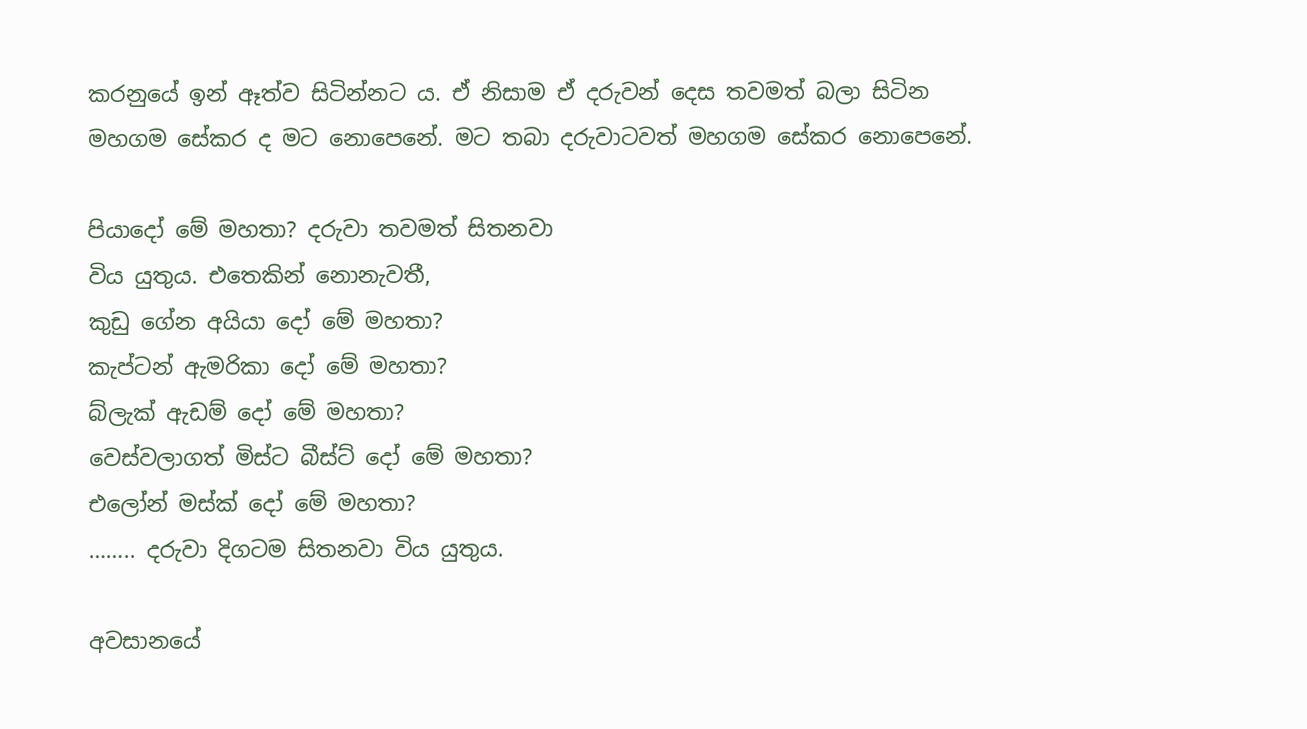කරනුයේ ඉන් ඈත්ව සිටින්නට ය. ඒ නිසාම ඒ දරුවන් දෙස තවමත් බලා සිටින මහගම සේකර ද මට නොපෙනේ. මට තබා දරුවාටවත් මහගම සේකර නොපෙනේ.

පියාදෝ මේ මහතා? දරුවා තවමත් සිතනවා
විය යුතුය. එතෙකින් නොනැවතී,
කුඩු ගේන අයියා දෝ මේ මහතා?
කැප්ටන් ඇමරිකා දෝ මේ මහතා?
බ්ලැක් ඇඩම් දෝ මේ මහතා?
වෙස්වලාගත් මිස්ට බීස්ට් දෝ මේ මහතා?
එලෝන් මස්ක් දෝ මේ මහතා?
…….. දරුවා දිගටම සිතනවා විය යුතුය.

අවසානයේ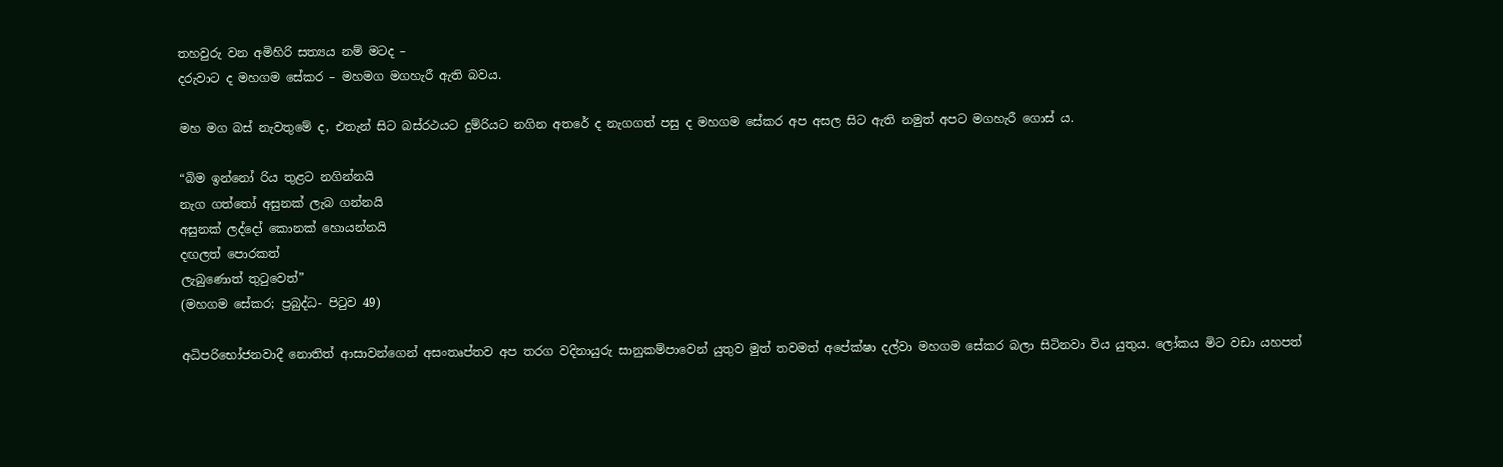තහවුරු වන අමිහිරි සත්‍යය නම් මටද –
දරුවාට ද මහගම සේකර – මහමග මගහැරී ඇති බවය.

මහ මග බස් නැවතුමේ ද, එතැන් සිට බස්රථයට දුම්රියට නගින අතරේ ද නැගගත් පසු ද මහගම සේකර අප අසල සිට ඇති නමුත් අපට මගහැරී ගොස් ය.

“බිම ඉන්නෝ රිය තුළට නගින්නයි
නැග ගත්තෝ අසුනක් ලැබ ගන්නයි
අසුනක් ලද්දෝ කොනක් හොයන්නයි
දඟලත් පොරකත්
ලැබුණොත් තුටුවෙත්”
(මහගම සේකර; ප්‍රබුද්ධ- පිටුව 49)

අධිපරිභෝජනවාදී නොතිත් ආසාවන්ගෙන් අසංතෘප්තව අප තරග වදිනායුරු සානුකම්පාවෙන් යුතුව මුත් තවමත් අපේක්ෂා දල්වා මහගම සේකර බලා සිටිනවා විය යුතුය. ලෝකය මිට වඩා යහපත්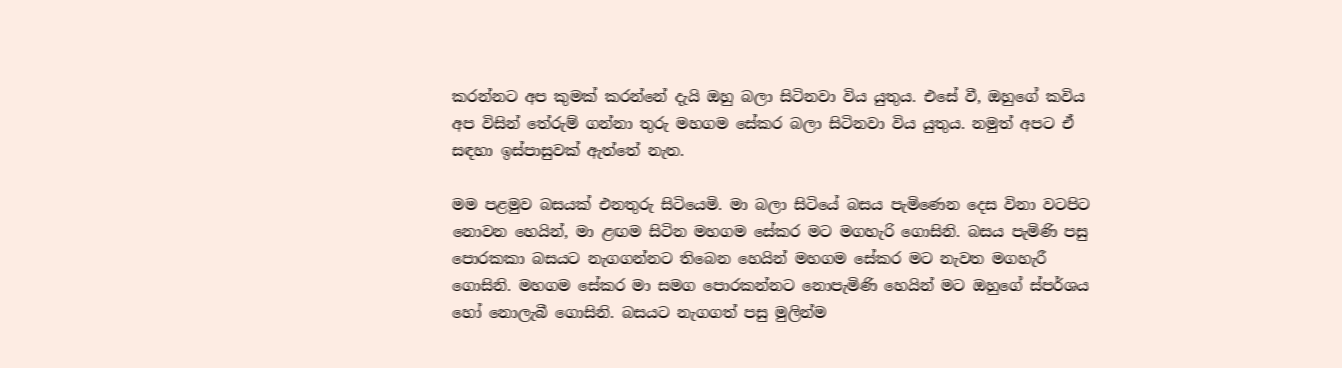කරන්නට අප කුමක් කරන්නේ දැයි ඔහු බලා සිටිනවා විය යුතුය. එසේ වී, ඔහුගේ කවිය අප විසින් තේරුම් ගන්නා තුරු මහගම සේකර බලා සිටිනවා විය යුතුය. නමුත් අපට ඒ සඳහා ඉස්පාසුවක් ඇත්තේ නැත.

මම පළමුව බසයක් එනතුරු සිටියෙමි. මා බලා සිටියේ බසය පැමිණෙන දෙස විනා වටපිට නොවන හෙයින්, මා ළඟම සිටින මහගම සේකර මට මගහැරි ගොසිනි. බසය පැමිණි පසු පොරකකා බසයට නැගගන්නට තිබෙන හෙයින් මහගම සේකර මට නැවත මගහැරී ගොසිනි. මහගම සේකර මා සමග පොරකන්නට නොපැමිණි හෙයින් මට ඔහුගේ ස්පර්ශය හෝ නොලැබී ගොසිනි. බසයට නැගගත් පසු මුලින්ම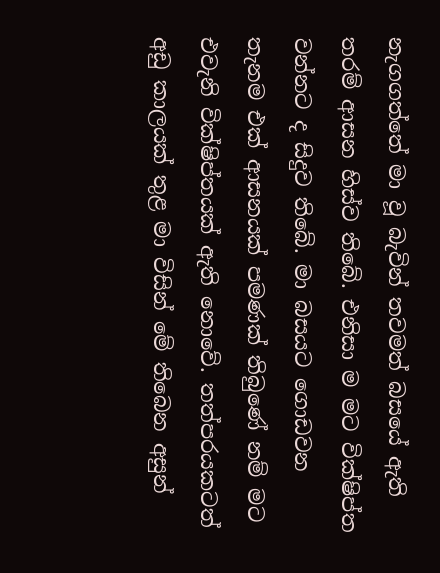නැගගත්තේ මා වූ බැවින් තවමත් බසයේ ඇති තරම් ආසන හිස්ව තිබේ. එනිසා ම මට වික්ෂිප්ත වන්නට ද සිදුව තිබේ. මා බසයට ගොඩවන තැනම එක් ආසනයක් පමණක් තිබුණේ නම් මට එවැනි වික්ෂිප්තයක් ඇති නොවේ. තත්පරයකටත් අඩු කාලයක් තුළ මා විසින් මේ තිබෙන අසුන්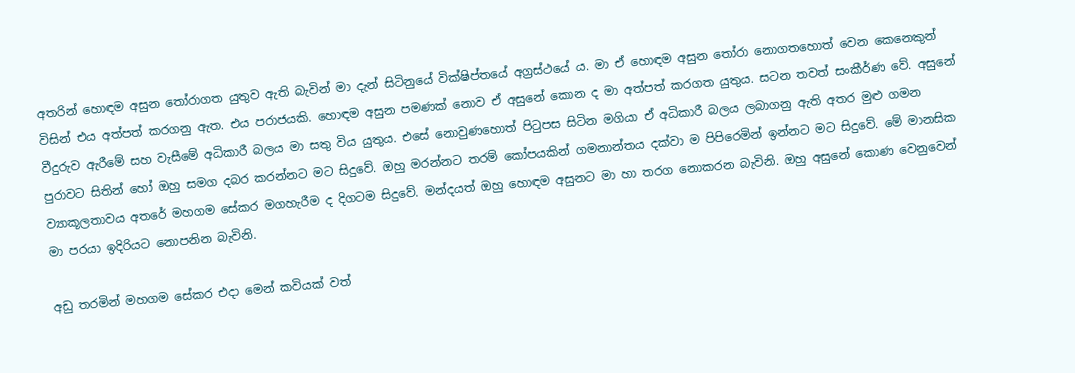අතරින් හොඳම අසුන තෝරාගත යුතුව ඇති බැවින් මා දැන් සිටිනුයේ වික්ෂිප්තයේ අග්‍රස්ථයේ ය. මා ඒ හොඳම අසුන තෝරා නොගතහොත් වෙන කෙනෙකුන් විසින් එය අත්පත් කරගනු ඇත. එය පරාජයකි. හොඳම අසුන පමණක් නොව ඒ අසුනේ කොන ද මා අත්පත් කරගත යුතුය. සටන තවත් සංකීර්ණ වේ. අසුනේ වීදුරුව ඇරීමේ සහ වැසීමේ අධිකාරී බලය මා සතු විය යුතුය. එසේ නොවුණහොත් පිටුපස සිටින මගියා ඒ අධිකාරී බලය ලබාගනු ඇති අතර මුළු ගමන පුරාවට සිතින් හෝ ඔහු සමග දබර කරන්නට මට සිදුවේ. ඔහු මරන්නට තරම් කෝපයකින් ගමනාන්තය දක්වා ම පිපිරෙමින් ඉන්නට මට සිදුවේ. මේ මානසික ව්‍යාකූලතාවය අතරේ මහගම සේකර මගහැරීම ද දිගටම සිදුවේ. මන්දයත් ඔහු හොඳම අසුනට මා හා තරග නොකරන බැවිනි. ඔහු අසුනේ කොණ වෙනුවෙන් මා පරයා ඉදිරියට නොපනින බැවිනි.

අඩු තරමින් මහගම සේකර එදා මෙන් කවියක් වත්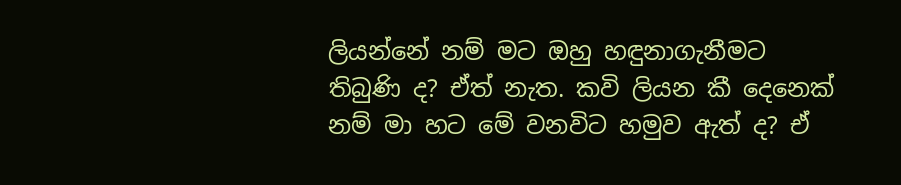ලියන්නේ නම් මට ඔහු හඳුනාගැනීමට තිබුණි ද? ඒත් නැත. කවි ලියන කී දෙනෙක් නම් මා හට මේ වනවිට හමුව ඇත් ද? ඒ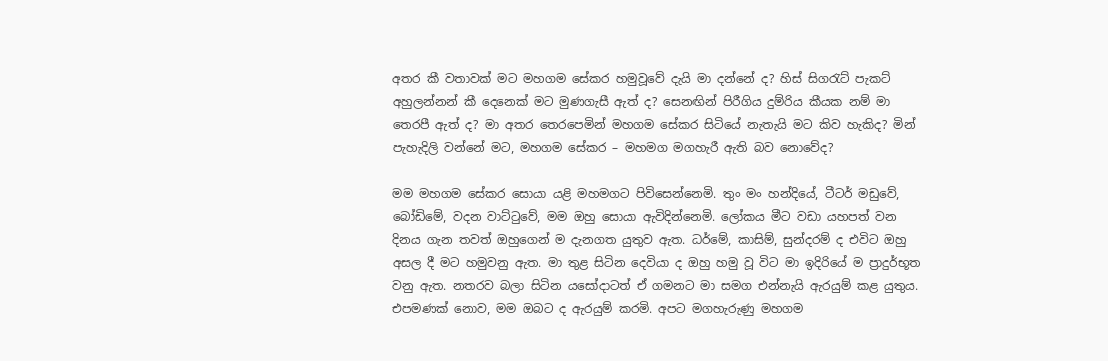අතර කී වතාවක් මට මහගම සේකර හමුවූවේ දැයි මා දන්නේ ද? හිස් සිගරැට් පැකට් අහුලන්නන් කී දෙනෙක් මට මුණගැසී ඇත් ද? සෙනඟින් පිරීගිය දුම්රිය කීයක නම් මා තෙරපී ඇත් ද? මා අතර තෙරපෙමින් මහගම සේකර සිටියේ නැතැයි මට කිව හැකිද? මින් පැහැදිලි වන්නේ මට, මහගම සේකර – මහමග මගහැරී ඇති බව නොවේද?

මම මහගම සේකර සොයා යළි මහමගට පිවිසෙන්නෙමි. තුං මං හන්දියේ, ටීටර් මඩුවේ, බෝඩිමේ, වදන වාට්ටුවේ, මම ඔහු සොයා ඇවිදින්නෙමි. ලෝකය මීට වඩා යහපත් වන දිනය ගැන තවත් ඔහුගෙන් ම දැනගත යුතුව ඇත. ධර්මේ, කාසිම්, සුන්දරම් ද එවිට ඔහු අසල දී මට හමුවනු ඇත. මා තුළ සිටින දෙවියා ද ඔහු හමු වූ විට මා ඉදිරියේ ම ප්‍රාදුර්භූත වනු ඇත. නතරව බලා සිටින යසෝදාටත් ඒ ගමනට මා සමග එන්නැයි ඇරයුම් කළ යුතුය. එපමණක් නොව, මම ඔබට ද ඇරයුම් කරමි. අපට මගහැරුණු මහගම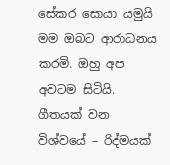සේකර සොයා යමුයි මම ඔබට ආරාධනය කරමි. ඔහු අප අවටම සිටියි. ගීතයක් වන විශ්වයේ – රිද්මයක්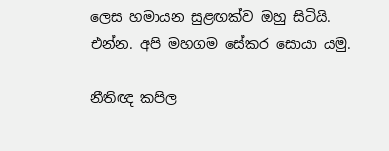ලෙස හමායන සුළඟක්ව ඔහු සිටියි. එන්න. අපි මහගම සේකර සොයා යමු.

නීතිඥ කපිල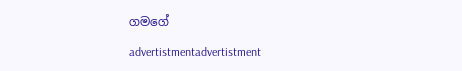ගමගේ

advertistmentadvertistment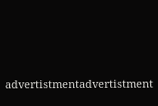advertistmentadvertistment